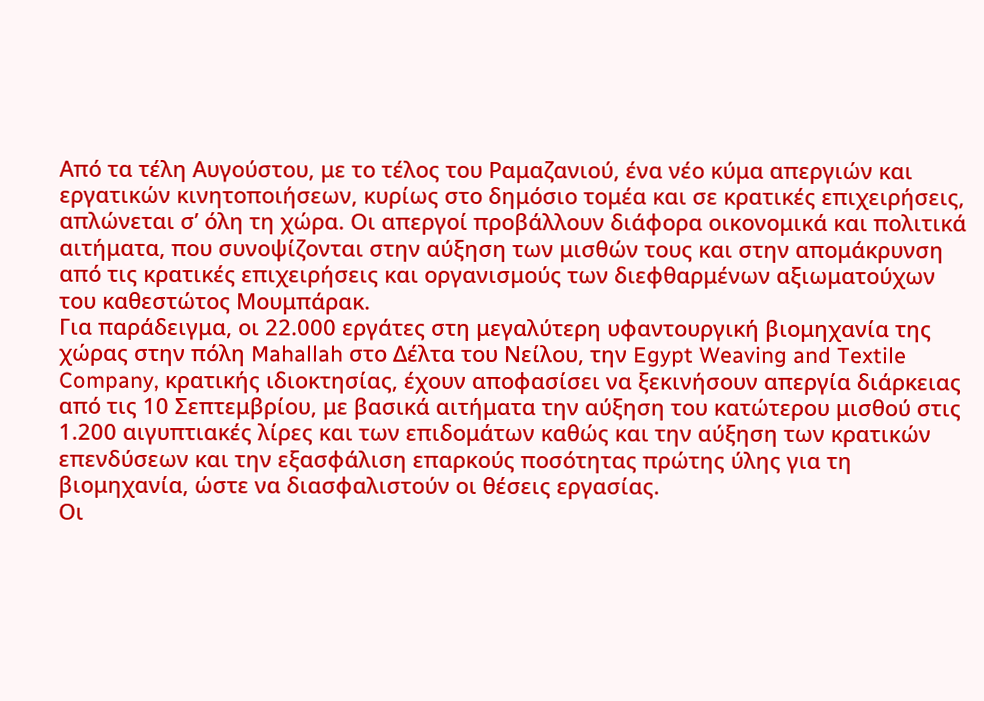Από τα τέλη Αυγούστου, με το τέλος του Ραμαζανιού, ένα νέο κύμα απεργιών και εργατικών κινητοποιήσεων, κυρίως στο δημόσιο τομέα και σε κρατικές επιχειρήσεις, απλώνεται σ’ όλη τη χώρα. Οι απεργοί προβάλλουν διάφορα οικονομικά και πολιτικά αιτήματα, που συνοψίζονται στην αύξηση των μισθών τους και στην απομάκρυνση από τις κρατικές επιχειρήσεις και οργανισμούς των διεφθαρμένων αξιωματούχων του καθεστώτος Μουμπάρακ.
Για παράδειγμα, οι 22.000 εργάτες στη μεγαλύτερη υφαντουργική βιομηχανία της χώρας στην πόλη Mahallah στο Δέλτα του Νείλου, την Egypt Weaving and Textile Company, κρατικής ιδιοκτησίας, έχουν αποφασίσει να ξεκινήσουν απεργία διάρκειας από τις 10 Σεπτεμβρίου, με βασικά αιτήματα την αύξηση του κατώτερου μισθού στις 1.200 αιγυπτιακές λίρες και των επιδομάτων καθώς και την αύξηση των κρατικών επενδύσεων και την εξασφάλιση επαρκούς ποσότητας πρώτης ύλης για τη βιομηχανία, ώστε να διασφαλιστούν οι θέσεις εργασίας.
Οι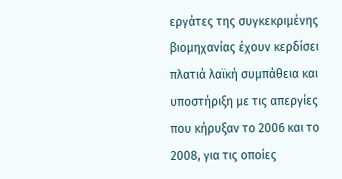εργάτες της συγκεκριμένης βιομηχανίας έχουν κερδίσει πλατιά λαϊκή συμπάθεια και υποστήριξη με τις απεργίες που κήρυξαν το 2006 και το 2008, για τις οποίες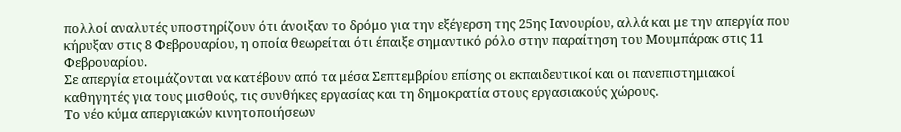πολλοί αναλυτές υποστηρίζουν ότι άνοιξαν το δρόμο για την εξέγερση της 25ης Ιανουρίου, αλλά και με την απεργία που κήρυξαν στις 8 Φεβρουαρίου, η οποία θεωρείται ότι έπαιξε σημαντικό ρόλο στην παραίτηση του Μουμπάρακ στις 11 Φεβρουαρίου.
Σε απεργία ετοιμάζονται να κατέβουν από τα μέσα Σεπτεμβρίου επίσης οι εκπαιδευτικοί και οι πανεπιστημιακοί καθηγητές για τους μισθούς, τις συνθήκες εργασίας και τη δημοκρατία στους εργασιακούς χώρους.
Το νέο κύμα απεργιακών κινητοποιήσεων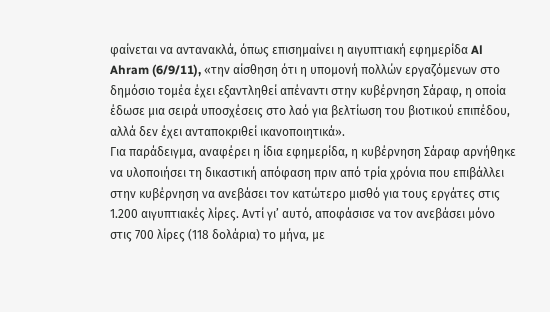φαίνεται να αντανακλά, όπως επισημαίνει η αιγυπτιακή εφημερίδα Al Ahram (6/9/11), «την αίσθηση ότι η υπομονή πολλών εργαζόμενων στο δημόσιο τομέα έχει εξαντληθεί απέναντι στην κυβέρνηση Σάραφ, η οποία έδωσε μια σειρά υποσχέσεις στο λαό για βελτίωση του βιοτικού επιπέδου, αλλά δεν έχει ανταποκριθεί ικανοποιητικά».
Για παράδειγμα, αναφέρει η ίδια εφημερίδα, η κυβέρνηση Σάραφ αρνήθηκε να υλοποιήσει τη δικαστική απόφαση πριν από τρία χρόνια που επιβάλλει στην κυβέρνηση να ανεβάσει τον κατώτερο μισθό για τους εργάτες στις 1.200 αιγυπτιακές λίρες. Αντί γι’ αυτό, αποφάσισε να τον ανεβάσει μόνο στις 700 λίρες (118 δολάρια) το μήνα, με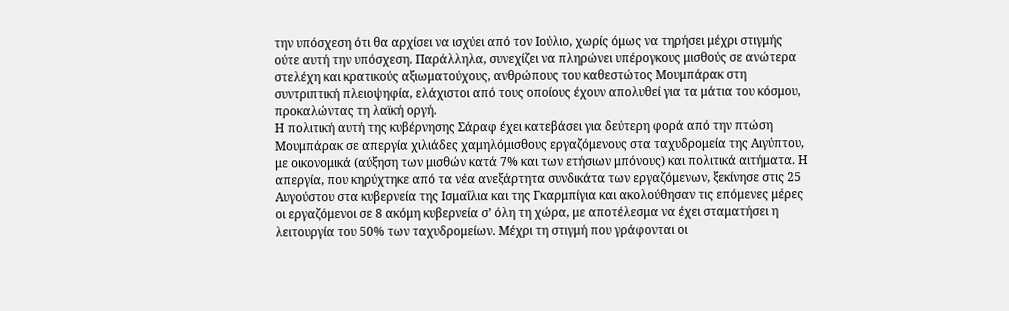την υπόσχεση ότι θα αρχίσει να ισχύει από τον Ιούλιο, χωρίς όμως να τηρήσει μέχρι στιγμής ούτε αυτή την υπόσχεση. Παράλληλα, συνεχίζει να πληρώνει υπέρογκους μισθούς σε ανώτερα στελέχη και κρατικούς αξιωματούχους, ανθρώπους του καθεστώτος Μουμπάρακ στη συντριπτική πλειοψηφία, ελάχιστοι από τους οποίους έχουν απολυθεί για τα μάτια του κόσμου, προκαλώντας τη λαϊκή οργή.
Η πολιτική αυτή της κυβέρνησης Σάραφ έχει κατεβάσει για δεύτερη φορά από την πτώση Μουμπάρακ σε απεργία χιλιάδες χαμηλόμισθους εργαζόμενους στα ταχυδρομεία της Αιγύπτου, με οικονομικά (αύξηση των μισθών κατά 7% και των ετήσιων μπόνους) και πολιτικά αιτήματα. Η απεργία, που κηρύχτηκε από τα νέα ανεξάρτητα συνδικάτα των εργαζόμενων, ξεκίνησε στις 25 Αυγούστου στα κυβερνεία της Ισμαΐλια και της Γκαρμπίγια και ακολούθησαν τις επόμενες μέρες οι εργαζόμενοι σε 8 ακόμη κυβερνεία σ’ όλη τη χώρα, με αποτέλεσμα να έχει σταματήσει η λειτουργία του 50% των ταχυδρομείων. Μέχρι τη στιγμή που γράφονται οι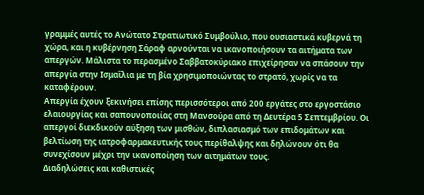γραμμές αυτές το Ανώτατο Στρατιωτικό Συμβούλιο, που ουσιαστικά κυβερνά τη χώρα, και η κυβέρνηση Σάραφ αρνούνται να ικανοποιήσουν τα αιτήματα των απεργών. Μάλιστα το περασμένο Σαββατοκύριακο επιχείρησαν να σπάσουν την απεργία στην Ισμαΐλια με τη βία χρησιμοποιώντας το στρατό, χωρίς να τα καταφέρουν.
Απεργία έχουν ξεκινήσει επίσης περισσότεροι από 200 εργάτες στο εργοστάσιο ελαιουργίας και σαπουνοποιίας στη Μανσούρα από τη Δευτέρα 5 Σεπτεμβρίου. Οι απεργοί διεκδικούν αύξηση των μισθών, διπλασιασμό των επιδομάτων και βελτίωση της ιατροφαρμακευτικής τους περίθαλψης και δηλώνουν ότι θα συνεχίσουν μέχρι την ικανοποίηση των αιτημάτων τους.
Διαδηλώσεις και καθιστικές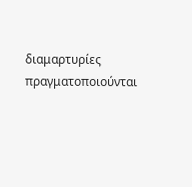διαμαρτυρίες πραγματοποιούνται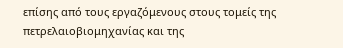επίσης από τους εργαζόμενους στους τομείς της πετρελαιοβιομηχανίας και της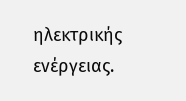ηλεκτρικής ενέργειας.